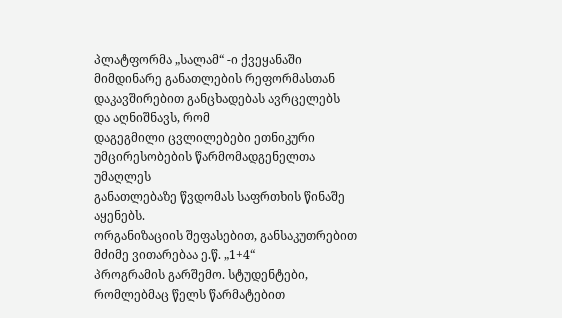პლატფორმა „სალამ“ -ი ქვეყანაში მიმდინარე განათლების რეფორმასთან
დაკავშირებით განცხადებას ავრცელებს და აღნიშნავს, რომ
დაგეგმილი ცვლილებები ეთნიკური უმცირესობების წარმომადგენელთა უმაღლეს
განათლებაზე წვდომას საფრთხის წინაშე აყენებს.
ორგანიზაციის შეფასებით, განსაკუთრებით მძიმე ვითარებაა ე.წ. „1+4“
პროგრამის გარშემო. სტუდენტები, რომლებმაც წელს წარმატებით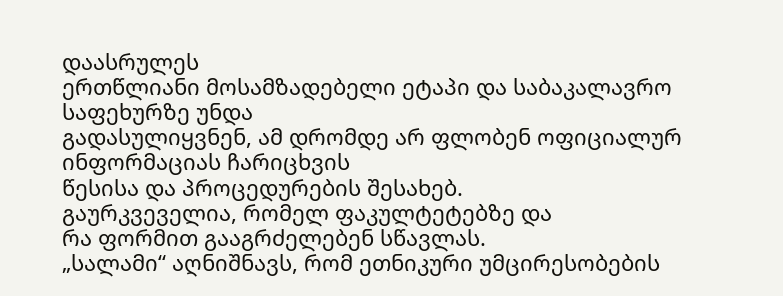დაასრულეს
ერთწლიანი მოსამზადებელი ეტაპი და საბაკალავრო საფეხურზე უნდა
გადასულიყვნენ, ამ დრომდე არ ფლობენ ოფიციალურ ინფორმაციას ჩარიცხვის
წესისა და პროცედურების შესახებ.
გაურკვეველია, რომელ ფაკულტეტებზე და
რა ფორმით გააგრძელებენ სწავლას.
„სალამი“ აღნიშნავს, რომ ეთნიკური უმცირესობების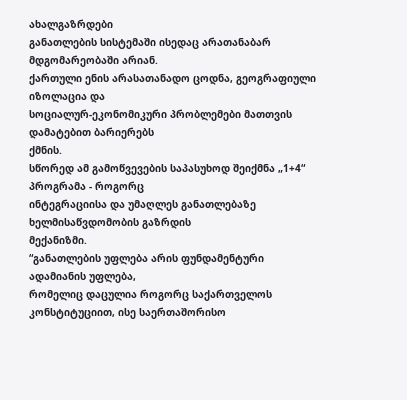ახალგაზრდები
განათლების სისტემაში ისედაც არათანაბარ მდგომარეობაში არიან.
ქართული ენის არასათანადო ცოდნა, გეოგრაფიული იზოლაცია და
სოციალურ-ეკონომიკური პრობლემები მათთვის დამატებით ბარიერებს
ქმნის.
სწორედ ამ გამოწვევების საპასუხოდ შეიქმნა „1+4“ პროგრამა - როგორც
ინტეგრაციისა და უმაღლეს განათლებაზე ხელმისაწვდომობის გაზრდის
მექანიზმი.
“განათლების უფლება არის ფუნდამენტური ადამიანის უფლება,
რომელიც დაცულია როგორც საქართველოს კონსტიტუციით, ისე საერთაშორისო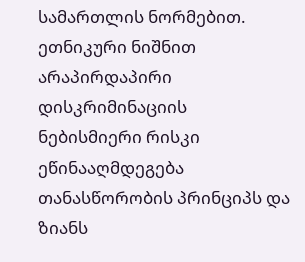სამართლის ნორმებით. ეთნიკური ნიშნით არაპირდაპირი დისკრიმინაციის
ნებისმიერი რისკი ეწინააღმდეგება თანასწორობის პრინციპს და ზიანს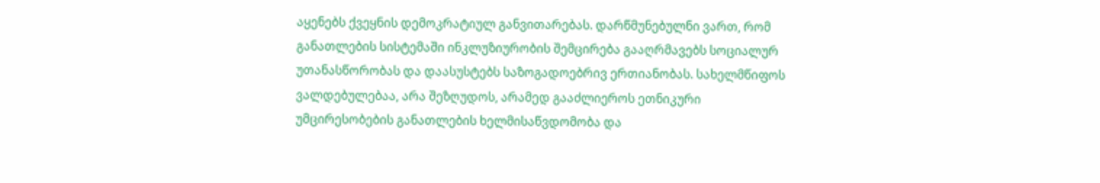აყენებს ქვეყნის დემოკრატიულ განვითარებას. დარწმუნებულნი ვართ, რომ
განათლების სისტემაში ინკლუზიურობის შემცირება გააღრმავებს სოციალურ
უთანასწორობას და დაასუსტებს საზოგადოებრივ ერთიანობას. სახელმწიფოს
ვალდებულებაა, არა შეზღუდოს, არამედ გააძლიეროს ეთნიკური
უმცირესობების განათლების ხელმისაწვდომობა და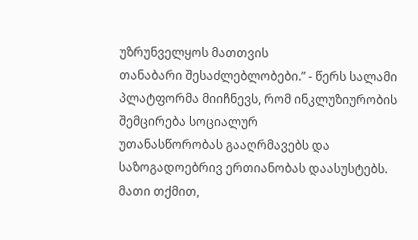უზრუნველყოს მათთვის
თანაბარი შესაძლებლობები.” - წერს სალამი
პლატფორმა მიიჩნევს, რომ ინკლუზიურობის შემცირება სოციალურ
უთანასწორობას გააღრმავებს და საზოგადოებრივ ერთიანობას დაასუსტებს.
მათი თქმით,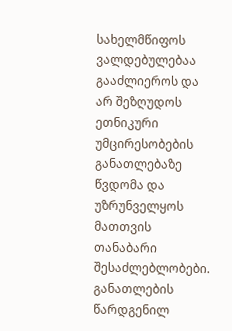სახელმწიფოს ვალდებულებაა გააძლიეროს და არ შეზღუდოს
ეთნიკური უმცირესობების განათლებაზე წვდომა და უზრუნველყოს მათთვის
თანაბარი შესაძლებლობები.
განათლების წარდგენილ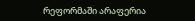რეფორმაში არაფერია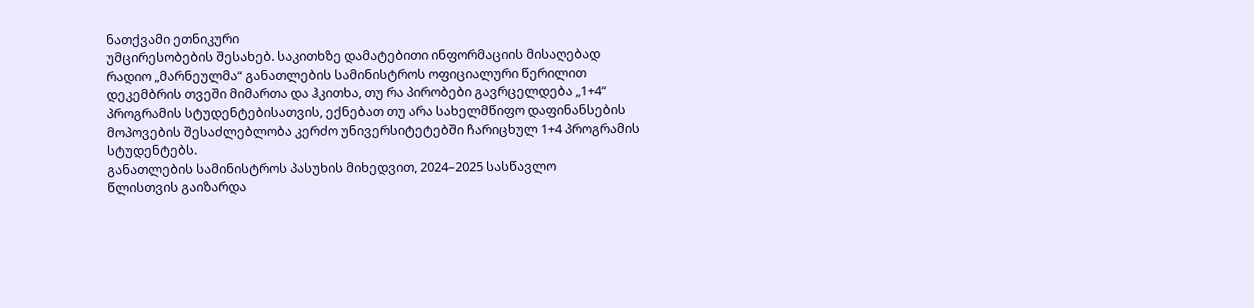ნათქვამი ეთნიკური
უმცირესობების შესახებ. საკითხზე დამატებითი ინფორმაციის მისაღებად
რადიო „მარნეულმა“ განათლების სამინისტროს ოფიციალური წერილით
დეკემბრის თვეში მიმართა და ჰკითხა, თუ რა პირობები გავრცელდება „1+4“
პროგრამის სტუდენტებისათვის, ექნებათ თუ არა სახელმწიფო დაფინანსების
მოპოვების შესაძლებლობა კერძო უნივერსიტეტებში ჩარიცხულ 1+4 პროგრამის
სტუდენტებს.
განათლების სამინისტროს პასუხის მიხედვით, 2024–2025 სასწავლო
წლისთვის გაიზარდა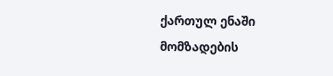ქართულ ენაში მომზადების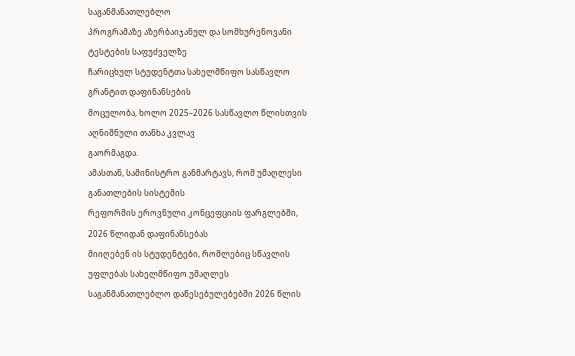საგანმანათლებლო
პროგრამაზე აზერბაიჯანულ და სომხურენოვანი ტესტების საფუძველზე
ჩარიცხულ სტუდენტთა სახელმწიფო სასწავლო გრანტით დაფინანსების
მოცულობა, ხოლო 2025–2026 სასწავლო წლისთვის აღნიშნული თანხა კვლავ
გაორმაგდა.
ამასთან, სამინისტრო განმარტავს, რომ უმაღლესი განათლების სისტემის
რეფორმის ეროვნული კონცეფციის ფარგლებში, 2026 წლიდან დაფინანსებას
მიიღებენ ის სტუდენტები, რომლებიც სწავლის უფლებას სახელმწიფო უმაღლეს
საგანმანათლებლო დაწესებულებებში 2026 წლის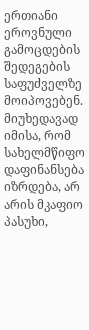ერთიანი ეროვნული
გამოცდების შედეგების საფუძველზე მოიპოვებენ. მიუხედავად იმისა, რომ
სახელმწიფო დაფინანსება იზრდება, არ არის მკაფიო პასუხი,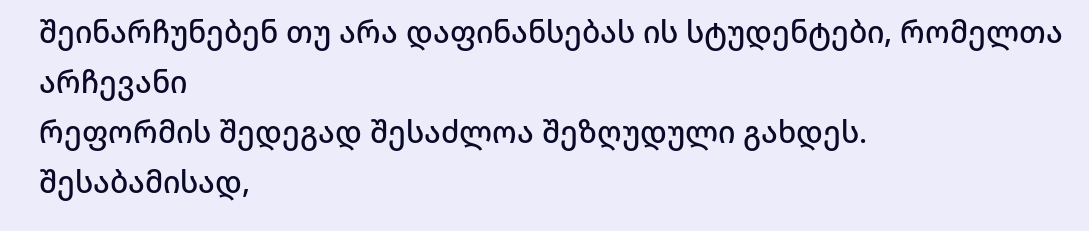შეინარჩუნებენ თუ არა დაფინანსებას ის სტუდენტები, რომელთა არჩევანი
რეფორმის შედეგად შესაძლოა შეზღუდული გახდეს.
შესაბამისად,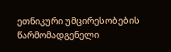ეთნიკური უმცირესობების წარმომადგენელი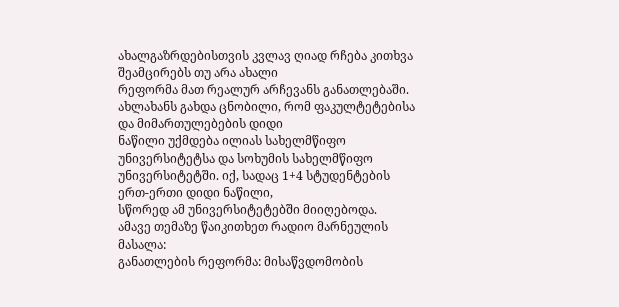ახალგაზრდებისთვის კვლავ ღიად რჩება კითხვა შეამცირებს თუ არა ახალი
რეფორმა მათ რეალურ არჩევანს განათლებაში.
ახლახანს გახდა ცნობილი, რომ ფაკულტეტებისა და მიმართულებების დიდი
ნაწილი უქმდება ილიას სახელმწიფო უნივერსიტეტსა და სოხუმის სახელმწიფო
უნივერსიტეტში. იქ, სადაც 1+4 სტუდენტების ერთ-ერთი დიდი ნაწილი,
სწორედ ამ უნივერსიტეტებში მიიღებოდა.
ამავე თემაზე წაიკითხეთ რადიო მარნეულის მასალა:
განათლების რეფორმა: მისაწვდომობის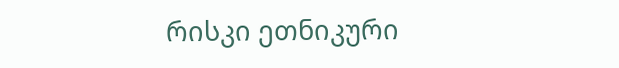რისკი ეთნიკური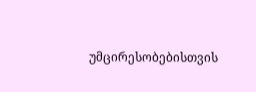უმცირესობებისთვის